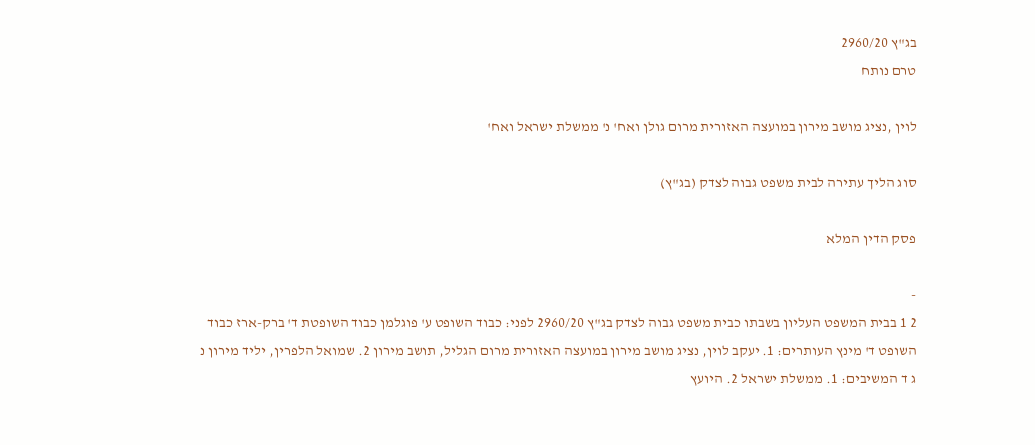בג"ץ 2960/20
טרם נותח

לוין ,נציג מושב מירון במועצה האזורית מרום גולן ואח' נ' ממשלת ישראל ואח'

סוג הליך עתירה לבית משפט גבוה לצדק (בג"ץ)

פסק הדין המלא

-
2 1 בבית המשפט העליון בשבתו כבית משפט גבוה לצדק בג"ץ 2960/20 לפני: כבוד השופט ע' פוגלמן כבוד השופטת ד' ברק-ארז כבוד השופט ד' מינץ העותרים: 1. יעקב לוין, נציג מושב מירון במועצה האזורית מרום הגליל, תושב מירון 2. שמואל הלפרין, יליד מירון נ ג ד המשיבים: 1. ממשלת ישראל 2. היועץ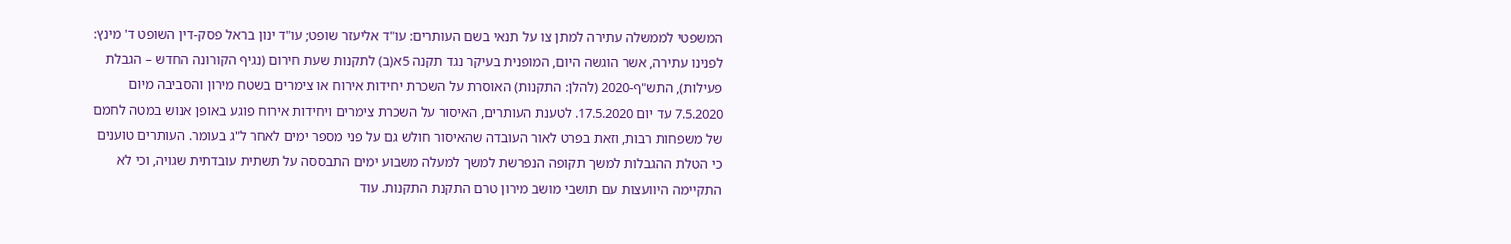המשפטי לממשלה עתירה למתן צו על תנאי בשם העותרים: עו"ד אליעזר שופט; עו"ד ינון בראל פסק-דין השופט ד' מינץ: לפנינו עתירה, אשר הוגשה היום, המופנית בעיקר נגד תקנה 5א(ב) לתקנות שעת חירום (נגיף הקורונה החדש – הגבלת פעילות), התש"ף-2020 (להלן: התקנות) האוסרת על השכרת יחידות אירוח או צימרים בשטח מירון והסביבה מיום 7.5.2020 עד יום 17.5.2020. לטענת העותרים, האיסור על השכרת צימרים ויחידות אירוח פוגע באופן אנוש במטה לחמם של משפחות רבות, וזאת בפרט לאור העובדה שהאיסור חולש גם על פני מספר ימים לאחר ל"ג בעומר. העותרים טוענים כי הטלת ההגבלות למשך תקופה הנפרשת למשך למעלה משבוע ימים התבססה על תשתית עובדתית שגויה, וכי לא התקיימה היוועצות עם תושבי מושב מירון טרם התקנת התקנות. עוד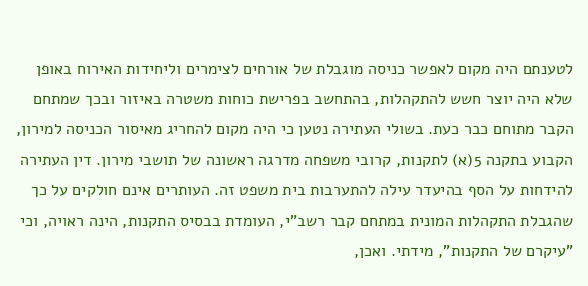לטענתם היה מקום לאפשר כניסה מוגבלת של אורחים לצימרים וליחידות האירוח באופן שלא היה יוצר חשש להתקהלות, בהתחשב בפרישת כוחות משטרה באיזור ובכך שמתחם הקבר מתוחם כבר כעת. בשולי העתירה נטען כי היה מקום להחריג מאיסור הכניסה למירון, הקבוע בתקנה 5(א) לתקנות, קרובי משפחה מדרגה ראשונה של תושבי מירון. דין העתירה להידחות על הסף בהיעדר עילה להתערבות בית משפט זה. העותרים אינם חולקים על כך שהגבלת התקהלות המונית במתחם קבר רשב"י, העומדת בבסיס התקנות, הינה ראויה, וכי "עיקרם של התקנות", מידתי. ואכן,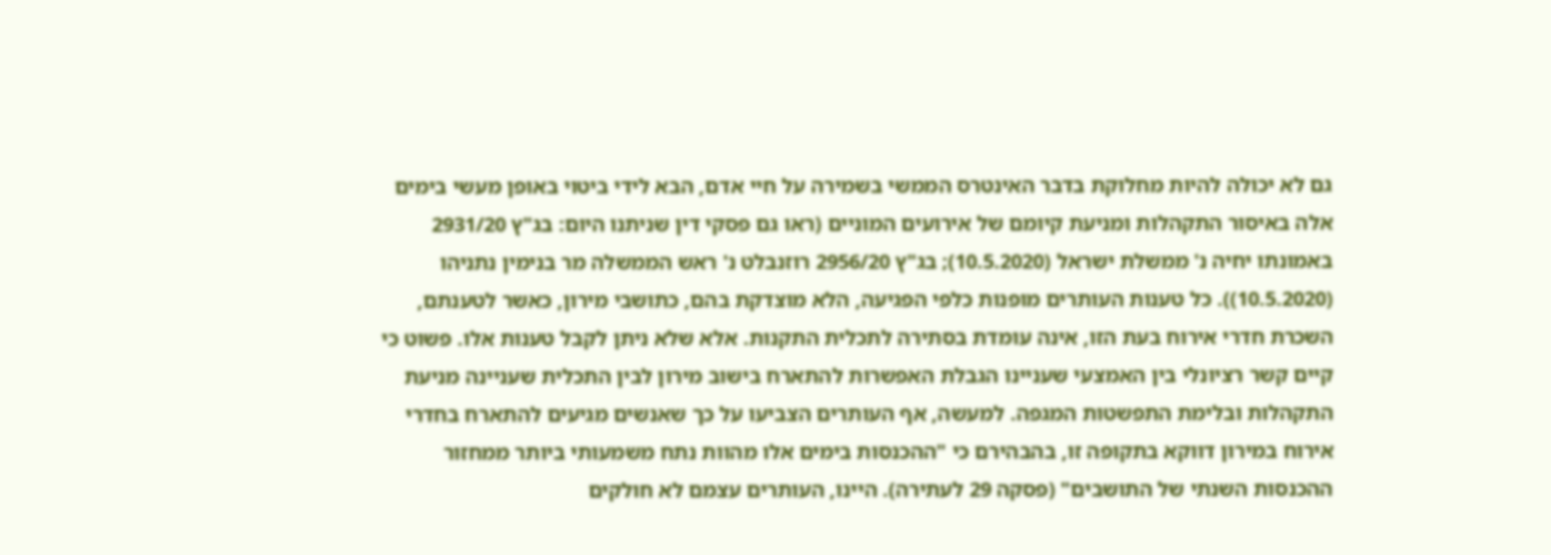גם לא יכולה להיות מחלוקת בדבר האינטרס הממשי בשמירה על חיי אדם, הבא לידי ביטוי באופן מעשי בימים אלה באיסור התקהלות ומניעת קיומם של אירועים המוניים (ראו גם פסקי דין שניתנו היום: בג"ץ 2931/20 באמונתו יחיה נ' ממשלת ישראל (10.5.2020); בג"ץ 2956/20 רוזנבלט נ' ראש הממשלה מר בנימין נתניהו (10.5.2020)). כל טענות העותרים מופנות כלפי הפגיעה, הלא מוצדקת בהם, כתושבי מירון, כאשר לטענתם, השכרת חדרי אירוח בעת הזו, אינה עומדת בסתירה לתכלית התקנות. אלא שלא ניתן לקבל טענות אלו. פשוט כי קיים קשר רציונלי בין האמצעי שעניינו הגבלת האפשרות להתארח בישוב מירון לבין התכלית שעניינה מניעת התקהלות ובלימת התפשטות המגפה. למעשה, אף העותרים הצביעו על כך שאנשים מגיעים להתארח בחדרי אירוח במירון דווקא בתקופה זו, בהבהירם כי "ההכנסות בימים אלו מהוות נתח משמעותי ביותר ממחזור ההכנסות השנתי של התושבים" (פסקה 29 לעתירה). היינו, העותרים עצמם לא חולקים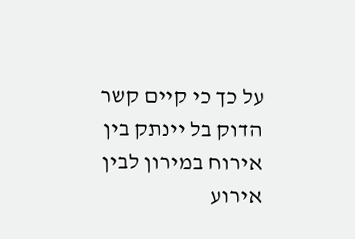על כך כי קיים קשר הדוק בל יינתק בין אירוח במירון לבין אירוע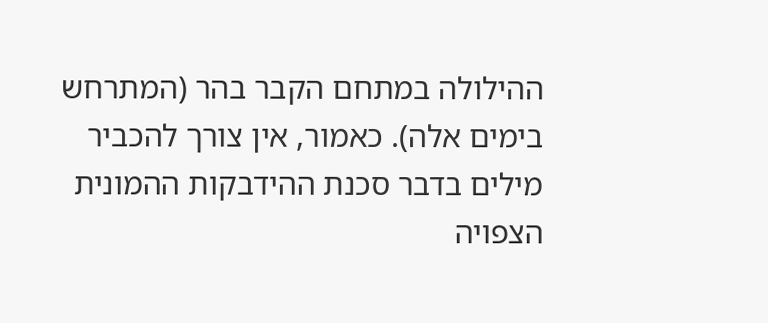ההילולה במתחם הקבר בהר (המתרחש בימים אלה). כאמור, אין צורך להכביר מילים בדבר סכנת ההידבקות ההמונית הצפויה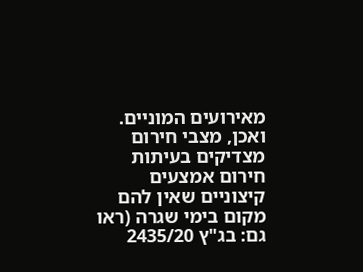מאירועים המוניים. ואכן, מצבי חירום מצדיקים בעיתות חירום אמצעים קיצוניים שאין להם מקום בימי שגרה (ראו גם: בג"ץ 2435/20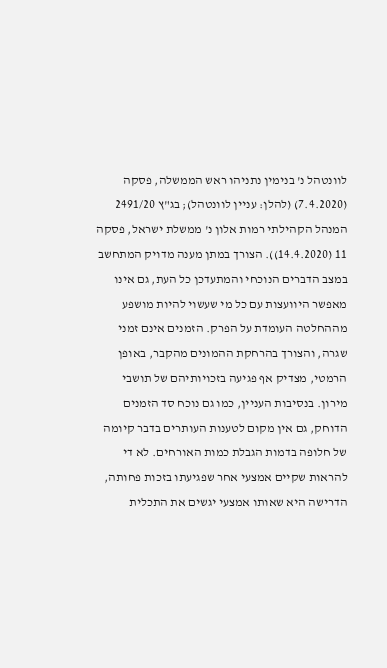לוונטהל נ' בנימין נתניהו ראש הממשלה, פסקה (7.4.2020) (להלן: עניין לוונטהל); בג"ץ 2491/20 המנהל הקהילתי רמות אלון נ' ממשלת ישראל, פסקה 11 (14.4.2020)). הצורך במתן מענה מדויק המתחשב במצב הדברים הנוכחי והמתעדכן כל העת, גם אינו מאפשר היוועצות עם כל מי שעשוי להיות מושפע מההחלטה העומדת על הפרק. הזמנים אינם זמני שגרה, והצורך בהרחקת ההמונים מהקבר, באופן הרמטי, מצדיק אף פגיעה בזכויותיהם של תושבי מירון. בנסיבות העניין, כמו גם נוכח סד הזמנים הדוחק, גם אין מקום לטענות העותרים בדבר קיומה של חלופה בדמות הגבלת כמות האורחים. לא די להראות שקיים אמצעי אחר שפגיעתו בזכות פחותה, הדרישה היא שאותו אמצעי יגשים את התכלית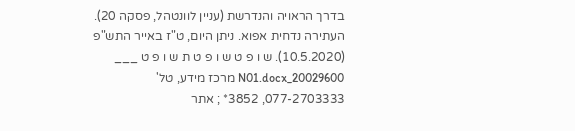בדרך הראויה והנדרשת (עניין לוונטהל, פסקה 20). העתירה נדחית אפוא. ניתן היום, ט"ז באייר התש"פ (10.5.2020). ש ו פ ט ש ו פ ט ת ש ו פ ט ___ 20029600_N01.docx מרכז מידע, טל' 077-2703333, 3852* ; אתר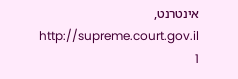אינטרנט, http://supreme.court.gov.il 1